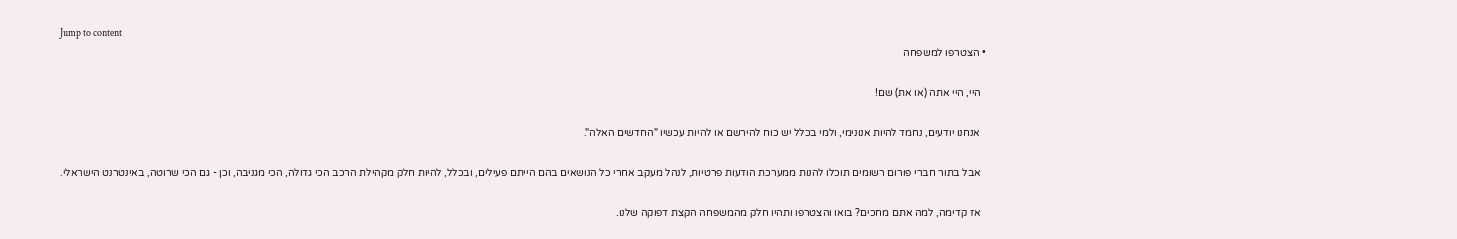Jump to content
  • הצטרפו למשפחה

    היי, היי אתה (או את) שם!

    אנחנו יודעים, נחמד להיות אנונימי, ולמי בכלל יש כוח להירשם או להיות עכשיו "החדשים האלה".

    אבל בתור חברי פורום רשומים תוכלו להנות ממערכת הודעות פרטיות, לנהל מעקב אחרי כל הנושאים בהם הייתם פעילים, ובכלל, להיות חלק מקהילת הרכב הכי גדולה, הכי מגניבה, וכן - גם הכי שרוטה, באינטרנט הישראלי.

    אז קדימה, למה אתם מחכים? בואו והצטרפו ותהיו חלק מהמשפחה הקצת דפוקה שלנו.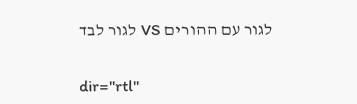לגור עם ההורים VS לגור לבד


dir="rtl"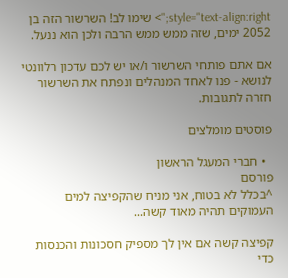style="text-align:right;"> שימו לב! השרשור הזה בן 2052 ימים, שזה ממש ממש הרבה ולכן הוא ננעל.

אם אתם פותחי השרשור ו/או יש לכם עדכון רלוונטי לנושא - פנו לאחד המנהלים ונפתח את השרשור חזרה לתגובות.

פוסטים מומלצים

  • חברי המעגל הראשון
פורסם
^בכלל לא בטוח, אני מניח שהקפיצה למים העמוקים תהיה מאוד קשה...

קפיצה קשה אם אין לך מספיק חסכונות והכנסות כדי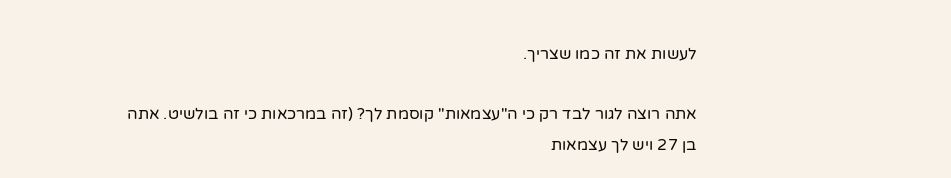לעשות את זה כמו שצריך.

אתה רוצה לגור לבד רק כי ה"עצמאות" קוסמת לך? (זה במרכאות כי זה בולשיט. אתה בן 27 ויש לך עצמאות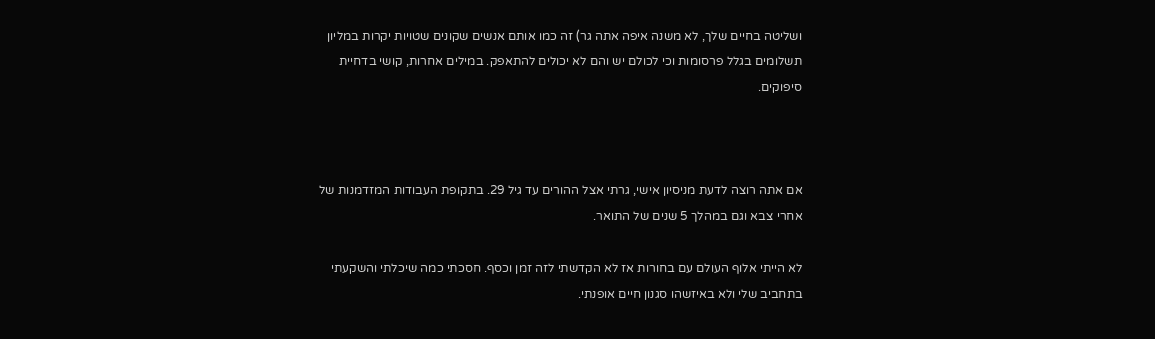ושליטה בחיים שלך, לא משנה איפה אתה גר) זה כמו אותם אנשים שקונים שטויות יקרות במליון תשלומים בגלל פרסומות וכי לכולם יש והם לא יכולים להתאפק. במילים אחרות, קושי בדחיית סיפוקים.



אם אתה רוצה לדעת מניסיון אישי, גרתי אצל ההורים עד גיל 29. בתקופת העבודות המזדמנות של אחרי צבא וגם במהלך 5 שנים של התואר.

לא הייתי אלוף העולם עם בחורות אז לא הקדשתי לזה זמן וכסף. חסכתי כמה שיכלתי והשקעתי בתחביב שלי ולא באיזשהו סגנון חיים אופנתי.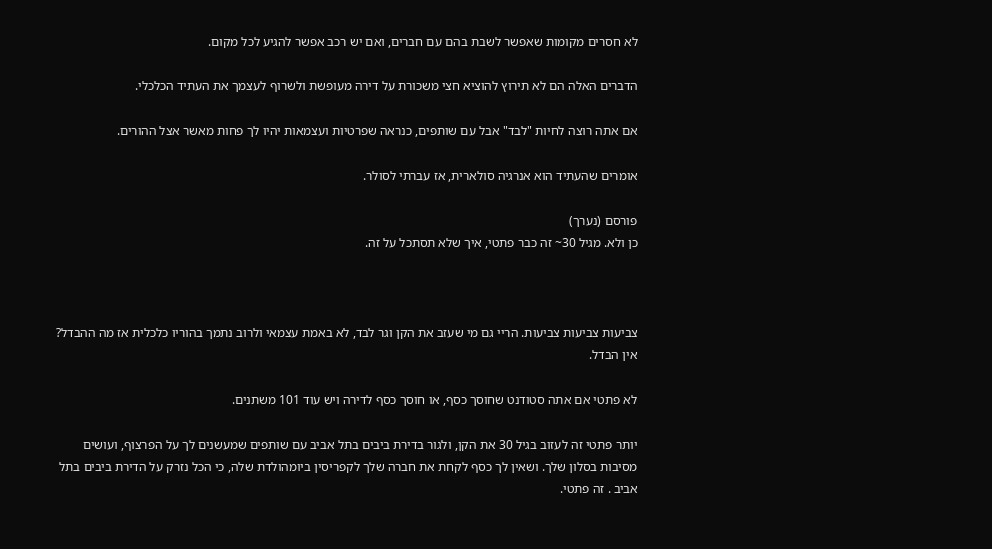לא חסרים מקומות שאפשר לשבת בהם עם חברים, ואם יש רכב אפשר להגיע לכל מקום.

הדברים האלה הם לא תירוץ להוציא חצי משכורת על דירה מעופשת ולשרוף לעצמך את העתיד הכלכלי.

אם אתה רוצה לחיות "לבד" אבל עם שותפים, כנראה שפרטיות ועצמאות יהיו לך פחות מאשר אצל ההורים.

אומרים שהעתיד הוא אנרגיה סולארית, אז עברתי לסולר.

פורסם (נערך)
כן ולא. מגיל 30~ זה כבר פתטי, איך שלא תסתכל על זה.



צביעות צביעות צביעות. הריי גם מי שעזב את הקן וגר לבד, לא באמת עצמאי ולרוב נתמך בהוריו כלכלית אז מה ההבדל? אין הבדל.

לא פתטי אם אתה סטודנט שחוסך כסף, או חוסך כסף לדירה ויש עוד 101 משתנים.

יותר פתטי זה לעזוב בגיל 30 את הקן, ולגור בדירת ביבים בתל אביב עם שותפים שמעשנים לך על הפרצוף, ועושים מסיבות בסלון שלך. ושאין לך כסף לקחת את חברה שלך לקפריסין ביומהולדת שלה, כי הכל נזרק על הדירת ביבים בתל אביב . זה פתטי.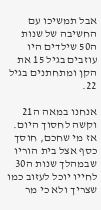אבל תמשיכו עם החשיבה של שנות ה50 שילדים היו עוזבים בגיל 15 את הקן ומתחתנים בגיל 22.

אנחנו במאה ה21 וקשה לחסוך היום. אז מי שחכם, חוסך כסף אצל בית הוריו שבמהלך שנות ה30 לחייו יוכל לעזוב כמו שצריך ולא כי מר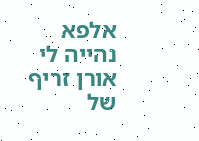אלפא נהייה לי אורן זריף של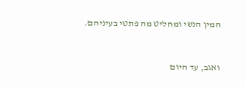המין הנשי ומחליט מה פתטי בעיניהם.



ואגב, עד היום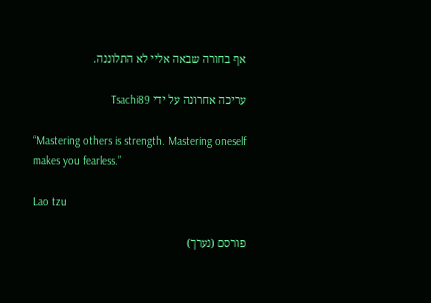אף בחורה שבאה אליי לא התלוננה.

עריכה אחרונה על ידי Tsachi89

“Mastering others is strength. Mastering oneself makes you fearless.”

Lao tzu

פורסם (נערך)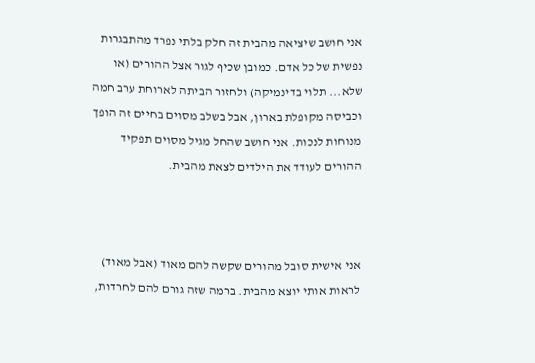אני חושב שיציאה מהבית זה חלק בלתי נפרד מהתבגרות נפשית של כל אדם. כמובן שכיף לגור אצל ההורים (או שלא... תלוי בדינמיקה) ולחזור הביתה לארוחת ערב חמה וכביסה מקופלת בארון, אבל בשלב מסוים בחיים זה הופך מנוחות לנכות. אני חושב שהחל מגיל מסוים תפקיד ההורים לעודד את הילדים לצאת מהבית.



אני אישית סובל מהורים שקשה להם מאוד (אבל מאוד) לראות אותי יוצא מהבית. ברמה שזה גורם להם לחרדות,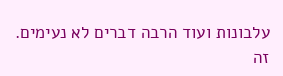עלבונות ועוד הרבה דברים לא נעימים. זה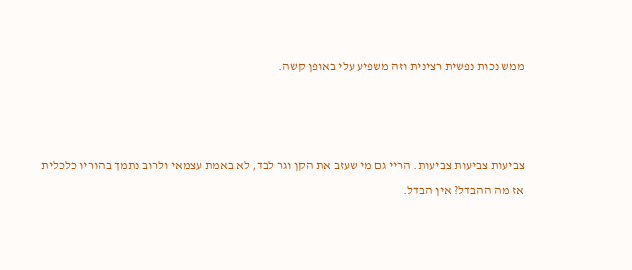ממש נכות נפשית רצינית וזה משפיע עלי באופן קשה.



צביעות צביעות צביעות. הריי גם מי שעזב את הקן וגר לבד, לא באמת עצמאי ולרוב נתמך בהוריו כלכלית אז מה ההבדל? אין הבדל.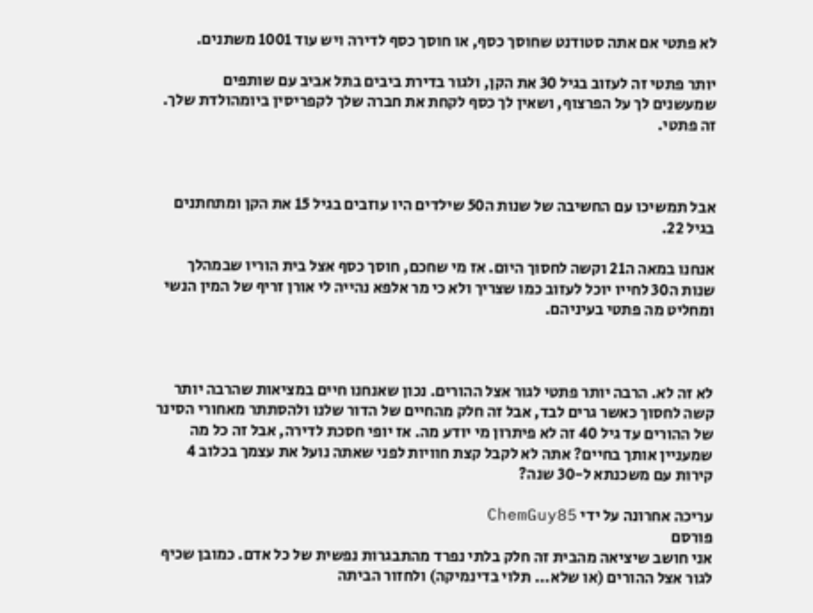לא פתטי אם אתה סטודנט שחוסך כסף, או חוסך כסף לדירה ויש עוד 1001 משתנים.

יותר פתטי זה לעזוב בגיל 30 את הקן, ולגור בדירת ביבים בתל אביב עם שותפים שמעשנים לך על הפרצוף, ושאין לך כסף לקחת את חברה שלך לקפריסין ביומהולדת שלך. זה פתטי.



אבל תמשיכו עם החשיבה של שנות ה50 שילדים היו עוזבים בגיל 15 את הקן ומתחתנים בגיל 22.

אנחנו במאה ה21 וקשה לחסוך היום. אז מי שחכם, חוסך כסף אצל בית הוריו שבמהלך שנות ה30 לחייו יוכל לעזוב כמו שצריך ולא כי מר אלפא נהייה לי אורן זריף של המין הנשי ומחליט מה פתטי בעיניהם.



לא זה לא. הרבה יותר פתטי לגור אצל ההורים. נכון שאנחנו חיים במציאות שהרבה יותר קשה לחסוך כאשר גרים לבד, אבל זה חלק מהחיים של הדור שלנו ולהסתתר מאחורי הסינר של ההורים עד גיל 40 זה לא פיתרון מי יודע מה. אז יופי חסכת לדירה, אבל זה כל מה שמעניין אותך בחיים? אתה לא לקבל קצת חוויות לפני שאתה נועל את עצמך בכלוב 4 קירות עם משכנתא ל-30 שנה?

עריכה אחרונה על ידי ChemGuy85
פורסם
אני חושב שיציאה מהבית זה חלק בלתי נפרד מהתבגרות נפשית של כל אדם. כמובן שכיף לגור אצל ההורים (או שלא... תלוי בדינמיקה) ולחזור הביתה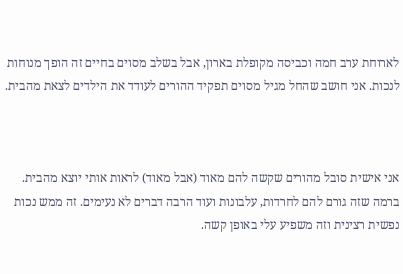לארוחת ערב חמה וכביסה מקופלת בארון, אבל בשלב מסוים בחיים זה הופך מנוחות לנכות. אני חושב שהחל מגיל מסוים תפקיד ההורים לעודד את הילדים לצאת מהבית.



אני אישית סובל מהורים שקשה להם מאוד (אבל מאוד) לראות אותי יוצא מהבית. ברמה שזה גורם להם לחרדות, עלבונות ועוד הרבה דברים לא נעימים. זה ממש נכות נפשית רצינית וזה משפיע עלי באופן קשה.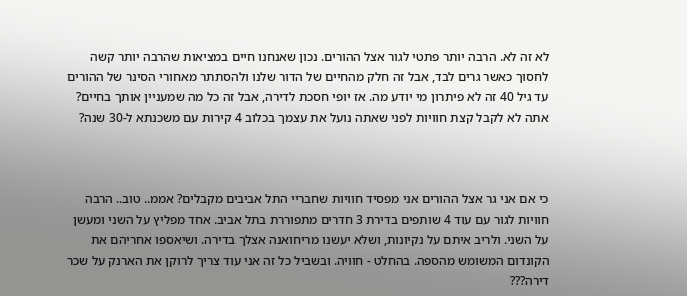לא זה לא. הרבה יותר פתטי לגור אצל ההורים. נכון שאנחנו חיים במציאות שהרבה יותר קשה לחסוך כאשר גרים לבד, אבל זה חלק מהחיים של הדור שלנו ולהסתתר מאחורי הסינר של ההורים עד גיל 40 זה לא פיתרון מי יודע מה. אז יופי חסכת לדירה, אבל זה כל מה שמעניין אותך בחיים? אתה לא לקבל קצת חוויות לפני שאתה נועל את עצמך בכלוב 4 קירות עם משכנתא ל-30 שנה?



כי אם אני גר אצל ההורים אני מפסיד חוויות שחבריי התל אביבים מקבלים? אממ.. טוב.. הרבה חוויות לגור עם עוד 4 שותפים בדירת 3 חדרים מתפוררת בתל אביב. אחד מפליץ על השני ומעשן על השני. ולריב איתם על נקיונות, ושלא יעשנו מריחואנה אצלך בדירה. ושיאספו אחריהם את הקונדום המשומש מהספה. בהחלט - חוויה. ובשביל כל זה אני עוד צריך לרוקן את הארנק על שכר דירה???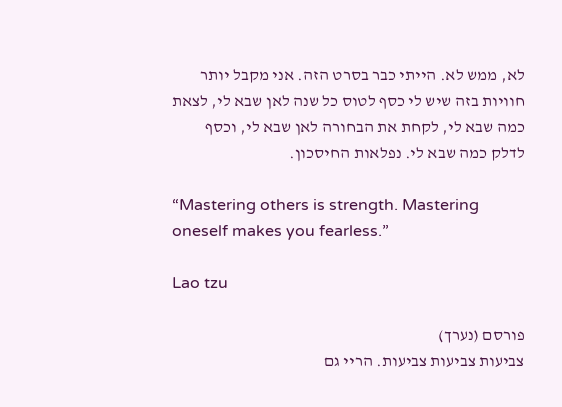לא, ממש לא. הייתי כבר בסרט הזה. אני מקבל יותר חוויות בזה שיש לי כסף לטוס כל שנה לאן שבא לי, לצאת כמה שבא לי, לקחת את הבחורה לאן שבא לי, וכסף לדלק כמה שבא לי. נפלאות החיסכון.

“Mastering others is strength. Mastering oneself makes you fearless.”

Lao tzu

פורסם (נערך)
צביעות צביעות צביעות. הריי גם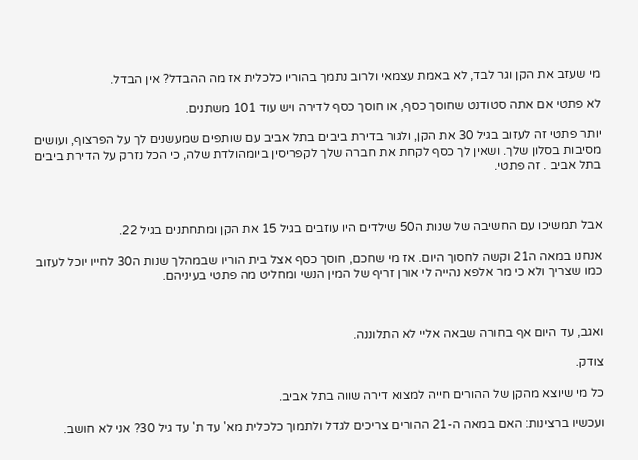מי שעזב את הקן וגר לבד, לא באמת עצמאי ולרוב נתמך בהוריו כלכלית אז מה ההבדל? אין הבדל.

לא פתטי אם אתה סטודנט שחוסך כסף, או חוסך כסף לדירה ויש עוד 101 משתנים.

יותר פתטי זה לעזוב בגיל 30 את הקן, ולגור בדירת ביבים בתל אביב עם שותפים שמעשנים לך על הפרצוף, ועושים מסיבות בסלון שלך. ושאין לך כסף לקחת את חברה שלך לקפריסין ביומהולדת שלה, כי הכל נזרק על הדירת ביבים בתל אביב . זה פתטי.



אבל תמשיכו עם החשיבה של שנות ה50 שילדים היו עוזבים בגיל 15 את הקן ומתחתנים בגיל 22.

אנחנו במאה ה21 וקשה לחסוך היום. אז מי שחכם, חוסך כסף אצל בית הוריו שבמהלך שנות ה30 לחייו יוכל לעזוב כמו שצריך ולא כי מר אלפא נהייה לי אורן זריף של המין הנשי ומחליט מה פתטי בעיניהם.



ואגב, עד היום אף בחורה שבאה אליי לא התלוננה.

צודק.

כל מי שיוצא מהקן של ההורים חייה למצוא דירה שווה בתל אביב.

ועכשיו ברצינות: האם במאה ה-21 ההורים צריכים לגדל ולתמוך כלכלית מא' עד ת' עד גיל 30? אני לא חושב.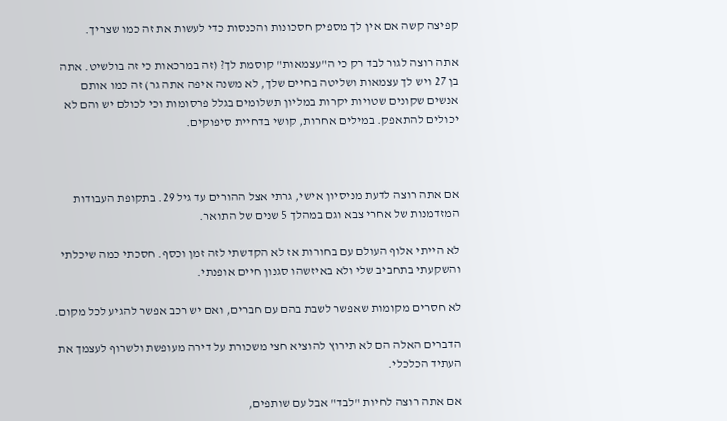קפיצה קשה אם אין לך מספיק חסכונות והכנסות כדי לעשות את זה כמו שצריך.

אתה רוצה לגור לבד רק כי ה"עצמאות" קוסמת לך? (זה במרכאות כי זה בולשיט. אתה בן 27 ויש לך עצמאות ושליטה בחיים שלך, לא משנה איפה אתה גר) זה כמו אותם אנשים שקונים שטויות יקרות במליון תשלומים בגלל פרסומות וכי לכולם יש והם לא יכולים להתאפק. במילים אחרות, קושי בדחיית סיפוקים.



אם אתה רוצה לדעת מניסיון אישי, גרתי אצל ההורים עד גיל 29. בתקופת העבודות המזדמנות של אחרי צבא וגם במהלך 5 שנים של התואר.

לא הייתי אלוף העולם עם בחורות אז לא הקדשתי לזה זמן וכסף. חסכתי כמה שיכלתי והשקעתי בתחביב שלי ולא באיזשהו סגנון חיים אופנתי.

לא חסרים מקומות שאפשר לשבת בהם עם חברים, ואם יש רכב אפשר להגיע לכל מקום.

הדברים האלה הם לא תירוץ להוציא חצי משכורת על דירה מעופשת ולשרוף לעצמך את העתיד הכלכלי.

אם אתה רוצה לחיות "לבד" אבל עם שותפים,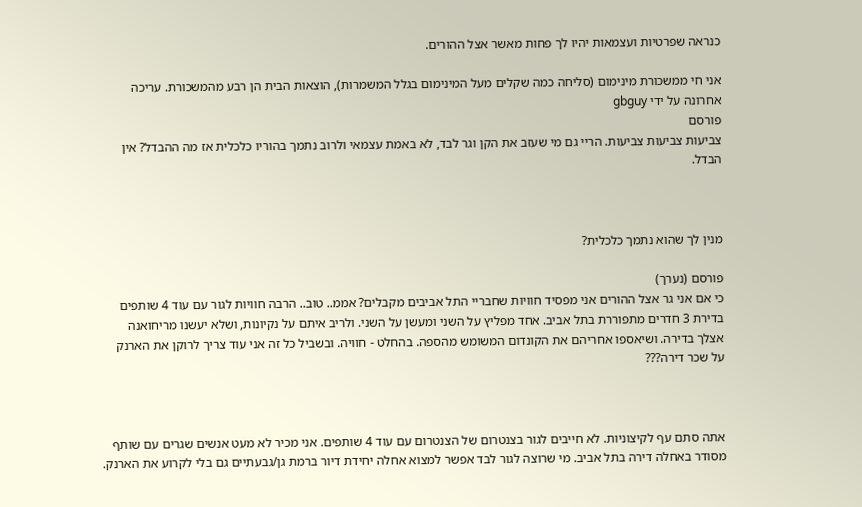כנראה שפרטיות ועצמאות יהיו לך פחות מאשר אצל ההורים.

אני חי ממשכורת מינימום (סליחה כמה שקלים מעל המינימום בגלל המשמרות), הוצאות הבית הן רבע מהמשכורת. עריכה אחרונה על ידי gbguy
פורסם
צביעות צביעות צביעות. הריי גם מי שעזב את הקן וגר לבד, לא באמת עצמאי ולרוב נתמך בהוריו כלכלית אז מה ההבדל? אין הבדל.



מנין לך שהוא נתמך כלכלית?

פורסם (נערך)
כי אם אני גר אצל ההורים אני מפסיד חוויות שחבריי התל אביבים מקבלים? אממ.. טוב.. הרבה חוויות לגור עם עוד 4 שותפים בדירת 3 חדרים מתפוררת בתל אביב. אחד מפליץ על השני ומעשן על השני. ולריב איתם על נקיונות, ושלא יעשנו מריחואנה אצלך בדירה. ושיאספו אחריהם את הקונדום המשומש מהספה. בהחלט - חוויה. ובשביל כל זה אני עוד צריך לרוקן את הארנק על שכר דירה???



אתה סתם עף לקיצוניות. לא חייבים לגור בצנטרום של הצנטרום עם עוד 4 שותפים. אני מכיר לא מעט אנשים שגרים עם שותף מסודר באחלה דירה בתל אביב. מי שרוצה לגור לבד אפשר למצוא אחלה יחידת דיור ברמת גן/גבעתיים גם בלי לקרוע את הארנק.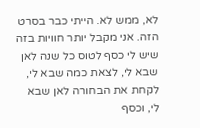לא, ממש לא. הייתי כבר בסרט הזה. אני מקבל יותר חוויות בזה שיש לי כסף לטוס כל שנה לאן שבא לי, לצאת כמה שבא לי, לקחת את הבחורה לאן שבא לי, וכסף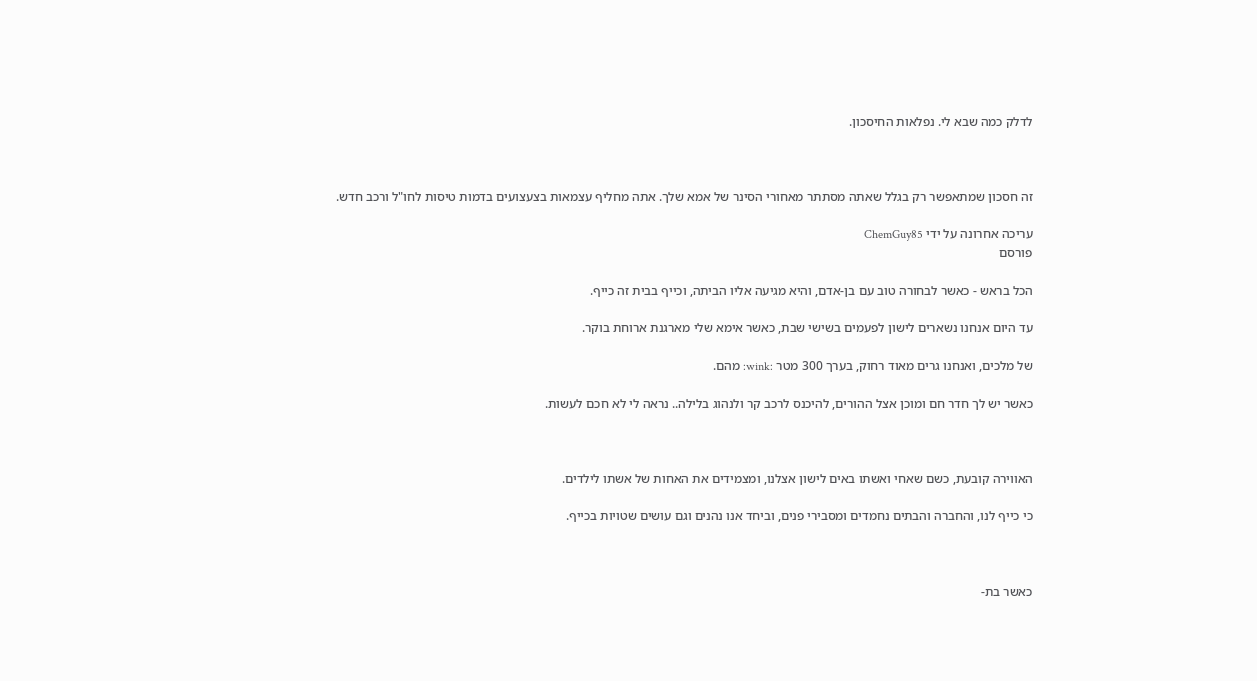לדלק כמה שבא לי. נפלאות החיסכון.



זה חסכון שמתאפשר רק בגלל שאתה מסתתר מאחורי הסינר של אמא שלך. אתה מחליף עצמאות בצעצועים בדמות טיסות לחו"ל ורכב חדש.

עריכה אחרונה על ידי ChemGuy85
פורסם

הכל בראש - כאשר לבחורה טוב עם בן-אדם, והיא מגיעה אליו הביתה, וכייף בבית זה כייף.

עד היום אנחנו נשארים לישון לפעמים בשישי שבת, כאשר אימא שלי מארגנת ארוחת בוקר.

של מלכים, ואנחנו גרים מאוד רחוק, בערך 300 מטר :wink: מהם.

כאשר יש לך חדר חם ומוכן אצל ההורים, להיכנס לרכב קר ולנהוג בלילה.. נראה לי לא חכם לעשות.



האווירה קובעת, כשם שאחי ואשתו באים לישון אצלנו, ומצמידים את האחות של אשתו לילדים.

כי כייף לנו, והחברה והבתים נחמדים ומסבירי פנים, וביחד אנו נהנים וגם עושים שטויות בכייף.



כאשר בת-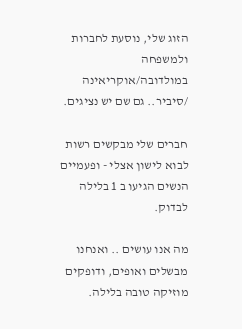הזוג שלי, נוסעת לחברות ולמשפחה במולדובה/אוקריאינה /סיביר.. גם שם יש נציגים.

חברים שלי מבקשים רשות לבוא לישון אצלי - ופעמיים הנשים הגיעו ב 1 בלילה לבדוק.

מה אנו עושים .. ואנחנו מבשלים ואופים, ודופקים מוזיקה טובה בלילה.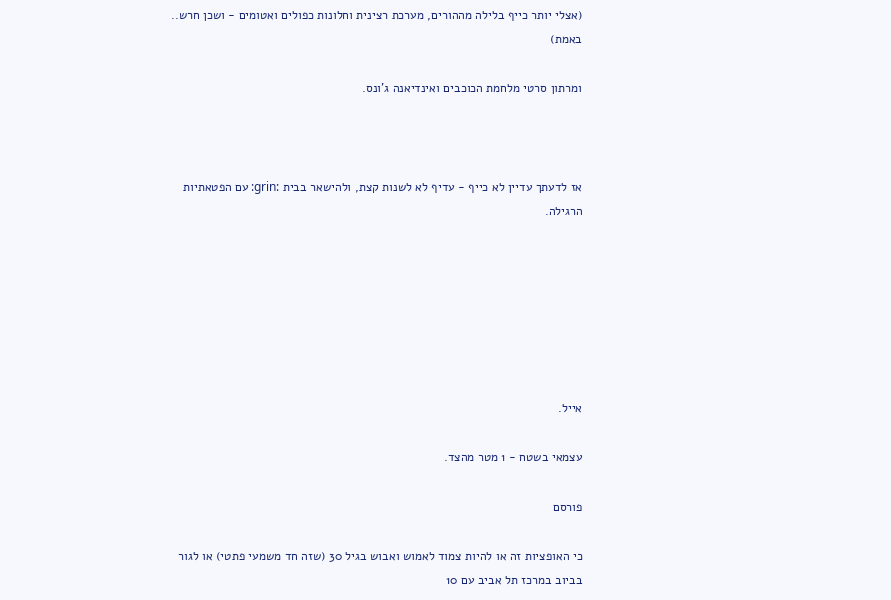(אצלי יותר כייף בלילה מההורים, מערכת רצינית וחלונות כפולים ואטומים - ושכן חרש.. באמת)

ומרתון סרטי מלחמת הכוכבים ואינדיאנה ג'ונס.



אז לדעתך עדיין לא כייף - עדיף לא לשנות קצת, ולהישאר בבית :grin: עם הפטאתיות הרגילה.







אייל.

עצמאי בשטח - 1 מטר מהצד.

פורסם

כי האופציות זה או להיות צמוד לאמוש ואבוש בגיל 30 (שזה חד משמעי פתטי) או לגור בביוב במרכז תל אביב עם 10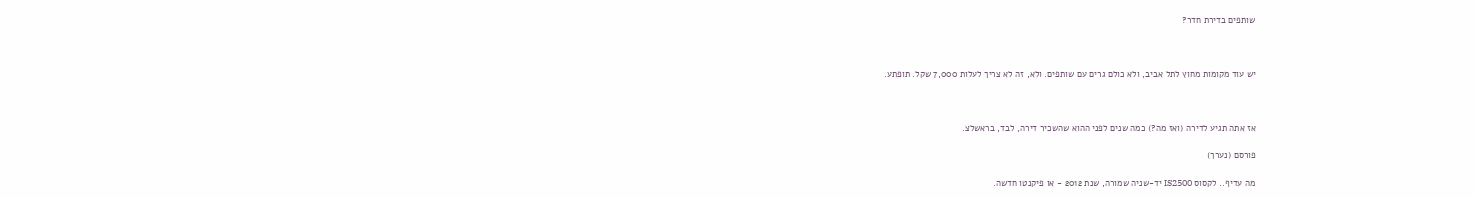שותפים בדירת חדר?



יש עוד מקומות מחוץ לתל אביב, ולא כולם גרים עם שותפים. ולא, זה לא צריך לעלות 7,000 שקל. תופתע.



אז אתה תגיע לדירה (ואז מה?) כמה שנים לפני ההוא שהשכיר דירה, לבד, בראשלצ.

פורסם (נערך)

מה עדיף.. לקסוס IS2500 יד-שניה שמורה, שנת 2012 - או פיקנטו חדשה.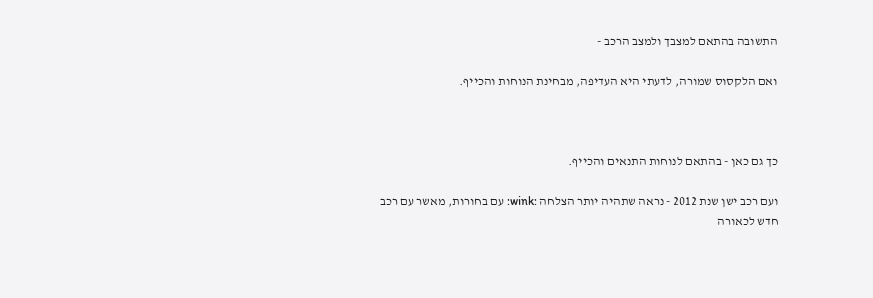התשובה בהתאם למצבך ולמצב הרכב -

ואם הלקסוס שמורה, לדעתי היא העדיפה, מבחינת הנוחות והכייף.



כך גם כאן - בהתאם לנוחות התנאים והכייף.

ועם רכב ישן שנת 2012 - נראה שתהיה יותר הצלחה :wink: עם בחורות, מאשר עם רכב חדש לכאורה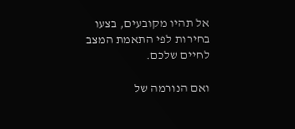אל תהיו מקובעים, בצעו בחירות לפי התאמת המצב לחיים שלכם.

ואם הנורמה של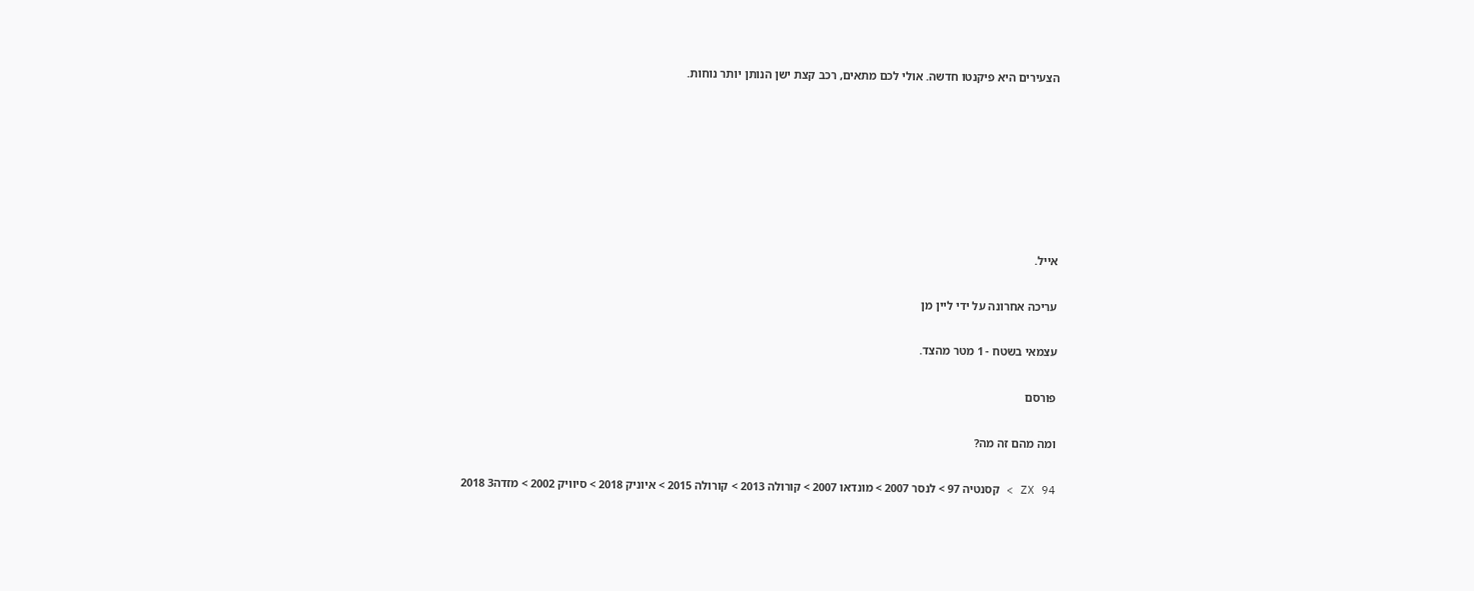הצעירים היא פיקנטו חדשה. אולי לכם מתאים, רכב קצת ישן הנותן יותר נוחות.







אייל.

עריכה אחרונה על ידי ליין מן

עצמאי בשטח - 1 מטר מהצד.

פורסם

ומה מהם זה מה?

ZX 94 > קסנטיה 97 > לנסר 2007 > מונדאו 2007 > קורולה 2013 > קורולה 2015 > איוניק 2018 > סיוויק 2002 > מזדה3 2018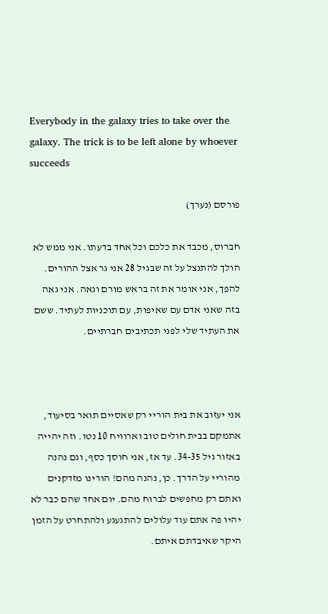Everybody in the galaxy tries to take over the galaxy. The trick is to be left alone by whoever succeeds

פורסם (נערך)

חברוס, מכבד את כלכם וכל אחד בדעתו. אני ממש לא הולך להתנצל על זה שבגיל 28 אני גר אצל ההורים. להפך, אני אומר את זה בראש מורם וגאה. אני גאה בזה שאני אדם עם שאיפות, עם תוכניות לעתיד. ששם את העתיד שלי לפני תכתיבים חברתיים.



אני יעזוב את בית הוריי רק שאסיים תואר בסיעוד, אתמקם בבית חולים טוב וארוויח 10 נטו. וזה יהייה באזור גיל 34-35. עד אז, אני חוסך כסף, וגם נהנה מהוריי על הדרך. כן, נהנה מהם! הורינו מזדקנים ואתם רק מחפשים לברוח מהם. יום אחד שהם כבר לא יהיו פה אתם עוד עלולים להתגעגע ולהתחרט על הזמן היקר שאיבדתם איתם.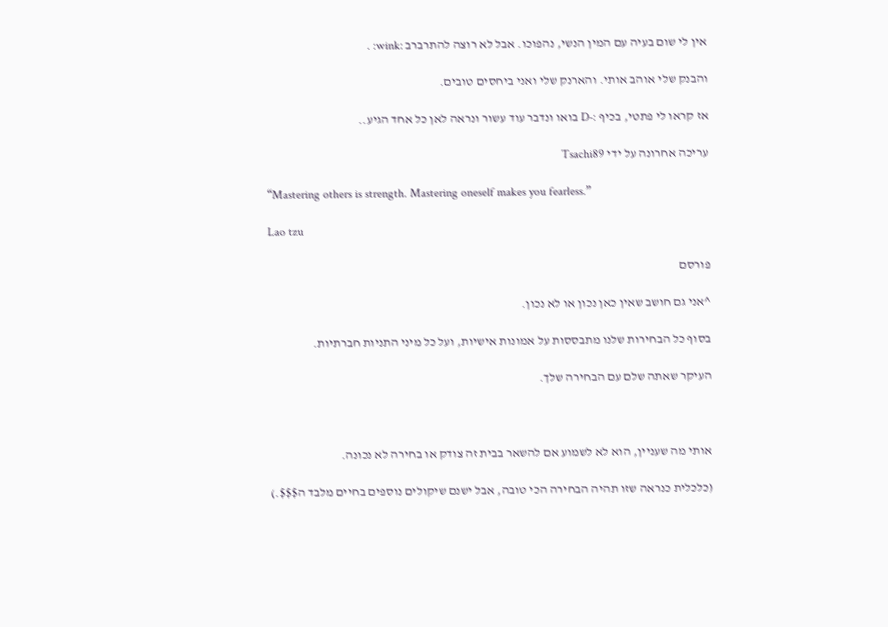אין לי שום בעיה עם המין הנשי, נהפוכו. אבל לא רוצה להתרברב :wink: .

והבנק שלי אוהב אותי. והארנק שלי ואני ביחסים טובים.

אז קראו לי פתטי, בכיף :-D בואו ונדבר עוד עשור ונראה לאן כל אחד הגיע..

עריכה אחרונה על ידי Tsachi89

“Mastering others is strength. Mastering oneself makes you fearless.”

Lao tzu

פורסם

^אני גם חושב שאין כאן נכון או לא נכון.

בסוף כל הבחירות שלנו מתבססות על אמונות אישיות, ועל כל מיני התניות חברתיות.

העיקר שאתה שלם עם הבחירה שלך.



אותי מה שעניין, הוא לא לשמוע אם להשאר בבית זה צודק או בחירה לא נכונה.

(כלכלית כנראה שזו תהיה הבחירה הכי טובה, אבל ישנם שיקולים נוספים בחיים מלבד ה$$$.)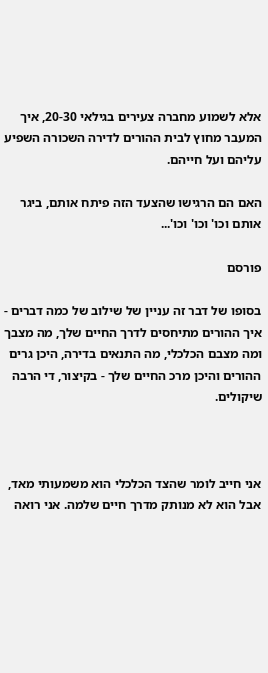אלא לשמוע מחברה צעירים בגילאי 20-30, איך המעבר מחוץ לבית ההורים לדירה השכורה השפיע עליהם ועל חייהם.

האם הם הרגישו שהצעד הזה פיתח אותם, ביגר אותם וכו' וכו' וכו'...

פורסם

בסופו של דבר זה עניין של שילוב של כמה דברים - איך ההורים מתיחסים לדרך החיים שלך, מה מצבך ומה מצבם הכלכלי, מה התנאים בדירה, היכן גרים ההורים והיכן מרכ החיים שלך - בקיצור, די הרבה שיקולים.



אני חייב לומר שהצד הכלכלי הוא משמעותי מאד, אבל הוא לא מנותק מדרך חיים שלמה. אני רואה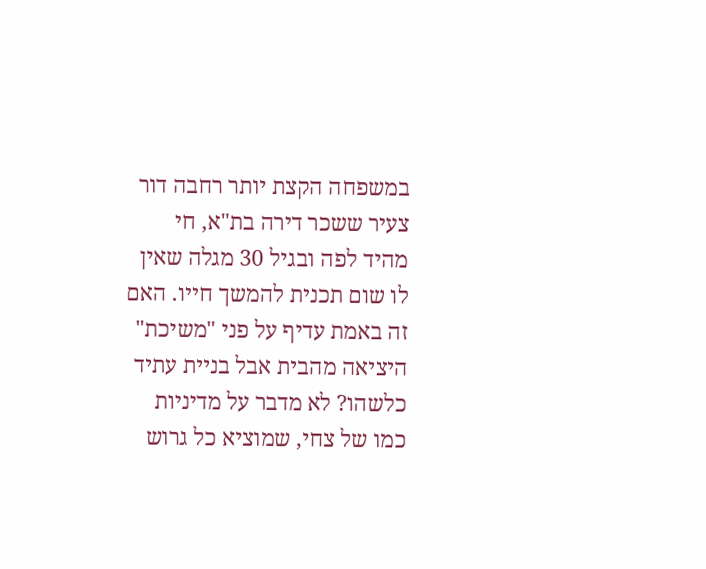במשפחה הקצת יותר רחבה דור צעיר ששכר דירה בת"א, חי מהיד לפה ובגיל 30 מגלה שאין לו שום תכנית להמשך חייו. האם זה באמת עדיף על פני "משיכת" היציאה מהבית אבל בניית עתיד כלשהו? לא מדבר על מדיניות כמו של צחי, שמוציא כל גרוש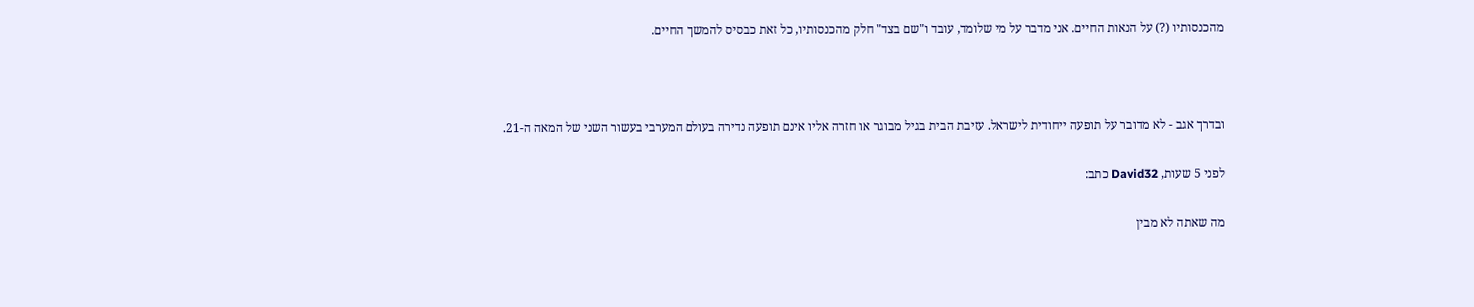מהכנסותיו (?) על הנאות החיים. אני מדבר על מי שלומד, עובד ו"שם בצד" חלק מהכנסותיו, כל זאת כבסיס להמשך החיים.



ובדרך אגב - לא מדובר על תופעה ייחודית לישראל. עזיבת הבית בגיל מבוגר או חזרה אליו אינם תופעה נדירה בעולם המערבי בעשור השני של המאה ה-21.

לפני 5 שעות, David32 כתב:

מה שאתה לא מבין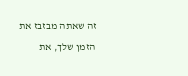זה שאתה מבזבז את הזמן שלך, את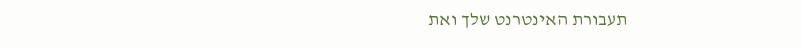תעבורת האינטרנט שלך ואת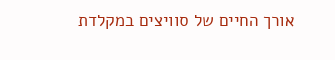אורך החיים של סוויצים במקלדת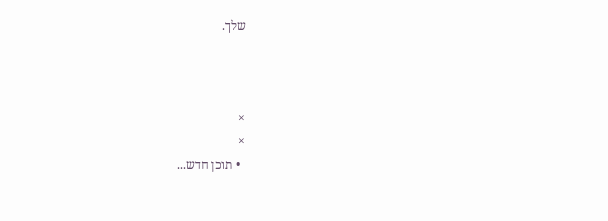שלך.



×
×
  • תוכן חדש...